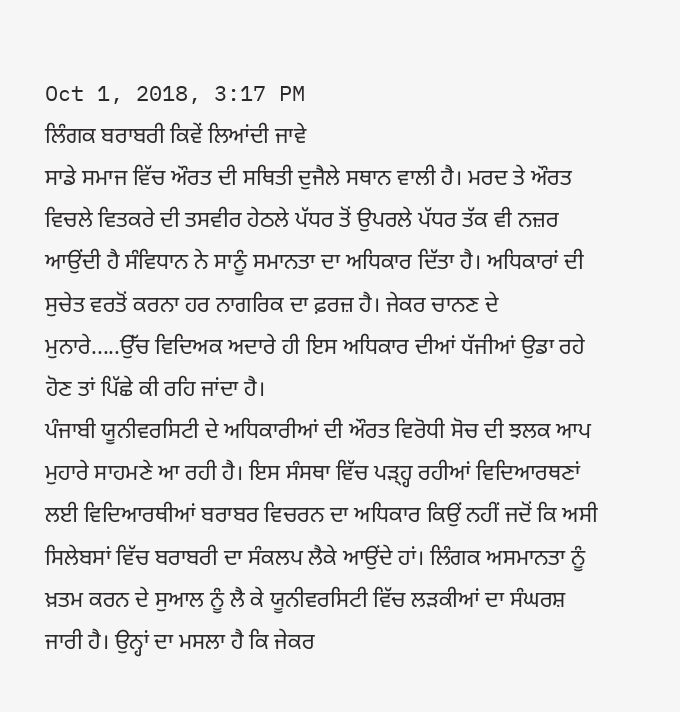Oct 1, 2018, 3:17 PM
ਲਿੰਗਕ ਬਰਾਬਰੀ ਕਿਵੇਂ ਲਿਆਂਦੀ ਜਾਵੇ
ਸਾਡੇ ਸਮਾਜ ਵਿੱਚ ਔਰਤ ਦੀ ਸਥਿਤੀ ਦੁਜੈਲੇ ਸਥਾਨ ਵਾਲੀ ਹੈ। ਮਰਦ ਤੇ ਔਰਤ ਵਿਚਲੇ ਵਿਤਕਰੇ ਦੀ ਤਸਵੀਰ ਹੇਠਲੇ ਪੱਧਰ ਤੋਂ ਉਪਰਲੇ ਪੱਧਰ ਤੱਕ ਵੀ ਨਜ਼ਰ ਆਉਂਦੀ ਹੈ ਸੰਵਿਧਾਨ ਨੇ ਸਾਨੂੰ ਸਮਾਨਤਾ ਦਾ ਅਧਿਕਾਰ ਦਿੱਤਾ ਹੈ। ਅਧਿਕਾਰਾਂ ਦੀ ਸੁਚੇਤ ਵਰਤੋਂ ਕਰਨਾ ਹਰ ਨਾਗਰਿਕ ਦਾ ਫ਼ਰਜ਼ ਹੈ। ਜੇਕਰ ਚਾਨਣ ਦੇ ਮੁਨਾਰੇ.....ਉੱਚ ਵਿਦਿਅਕ ਅਦਾਰੇ ਹੀ ਇਸ ਅਧਿਕਾਰ ਦੀਆਂ ਧੱਜੀਆਂ ਉਡਾ ਰਹੇ ਹੋਣ ਤਾਂ ਪਿੱਛੇ ਕੀ ਰਹਿ ਜਾਂਦਾ ਹੈ।
ਪੰਜਾਬੀ ਯੂਨੀਵਰਸਿਟੀ ਦੇ ਅਧਿਕਾਰੀਆਂ ਦੀ ਔਰਤ ਵਿਰੋਧੀ ਸੋਚ ਦੀ ਝਲਕ ਆਪ ਮੁਹਾਰੇ ਸਾਹਮਣੇ ਆ ਰਹੀ ਹੈ। ਇਸ ਸੰਸਥਾ ਵਿੱਚ ਪੜ੍ਹ੍ਹ ਰਹੀਆਂ ਵਿਦਿਆਰਥਣਾਂ ਲਈ ਵਿਦਿਆਰਥੀਆਂ ਬਰਾਬਰ ਵਿਚਰਨ ਦਾ ਅਧਿਕਾਰ ਕਿਉਂ ਨਹੀਂ ਜਦੋਂ ਕਿ ਅਸੀ ਸਿਲੇਬਸਾਂ ਵਿੱਚ ਬਰਾਬਰੀ ਦਾ ਸੰਕਲਪ ਲੈਕੇ ਆਉਂਦੇ ਹਾਂ। ਲਿੰਗਕ ਅਸਮਾਨਤਾ ਨੂੰ ਖ਼ਤਮ ਕਰਨ ਦੇ ਸੁਆਲ ਨੂੰ ਲੈ ਕੇ ਯੂਨੀਵਰਸਿਟੀ ਵਿੱਚ ਲੜਕੀਆਂ ਦਾ ਸੰਘਰਸ਼ ਜਾਰੀ ਹੈ। ਉਨ੍ਹਾਂ ਦਾ ਮਸਲਾ ਹੈ ਕਿ ਜੇਕਰ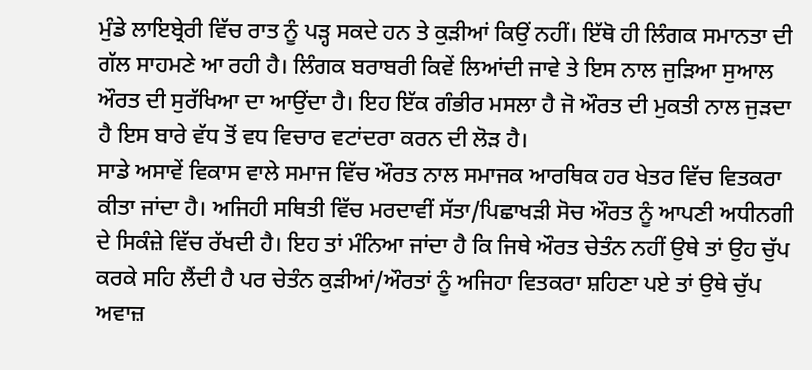ਮੁੰਡੇ ਲਾਇਬ੍ਰੇਰੀ ਵਿੱਚ ਰਾਤ ਨੂੰ ਪੜ੍ਹ ਸਕਦੇ ਹਨ ਤੇ ਕੁੜੀਆਂ ਕਿਉਂ ਨਹੀਂ। ਇੱਥੋ ਹੀ ਲਿੰਗਕ ਸਮਾਨਤਾ ਦੀ ਗੱਲ ਸਾਹਮਣੇ ਆ ਰਹੀ ਹੈ। ਲਿੰਗਕ ਬਰਾਬਰੀ ਕਿਵੇਂ ਲਿਆਂਦੀ ਜਾਵੇ ਤੇ ਇਸ ਨਾਲ ਜੁੜਿਆ ਸੁਆਲ ਔਰਤ ਦੀ ਸੁਰੱਖਿਆ ਦਾ ਆਉਂਦਾ ਹੈ। ਇਹ ਇੱਕ ਗੰਭੀਰ ਮਸਲਾ ਹੈ ਜੋ ਔਰਤ ਦੀ ਮੁਕਤੀ ਨਾਲ ਜੁੜਦਾ ਹੈ ਇਸ ਬਾਰੇ ਵੱਧ ਤੋਂ ਵਧ ਵਿਚਾਰ ਵਟਾਂਦਰਾ ਕਰਨ ਦੀ ਲੋੜ ਹੈ।
ਸਾਡੇ ਅਸਾਵੇਂ ਵਿਕਾਸ ਵਾਲੇ ਸਮਾਜ ਵਿੱਚ ਔਰਤ ਨਾਲ ਸਮਾਜਕ ਆਰਥਿਕ ਹਰ ਖੇਤਰ ਵਿੱਚ ਵਿਤਕਰਾ ਕੀਤਾ ਜਾਂਦਾ ਹੈ। ਅਜਿਹੀ ਸਥਿਤੀ ਵਿੱਚ ਮਰਦਾਵੀਂ ਸੱਤਾ/ਪਿਛਾਖੜੀ ਸੋਚ ਔਰਤ ਨੂੰ ਆਪਣੀ ਅਧੀਨਗੀ ਦੇ ਸਿਕੰਜ਼ੇ ਵਿੱਚ ਰੱਖਦੀ ਹੈ। ਇਹ ਤਾਂ ਮੰਨਿਆ ਜਾਂਦਾ ਹੈ ਕਿ ਜਿਥੇ ਔਰਤ ਚੇਤੰਨ ਨਹੀਂ ਉਥੇ ਤਾਂ ਉਹ ਚੁੱਪ ਕਰਕੇ ਸਹਿ ਲੈਂਦੀ ਹੈ ਪਰ ਚੇਤੰਨ ਕੁੜੀਆਂ/ਔਰਤਾਂ ਨੂੰ ਅਜਿਹਾ ਵਿਤਕਰਾ ਸ਼ਹਿਣਾ ਪਏ ਤਾਂ ਉਥੇ ਚੁੱਪ ਅਵਾਜ਼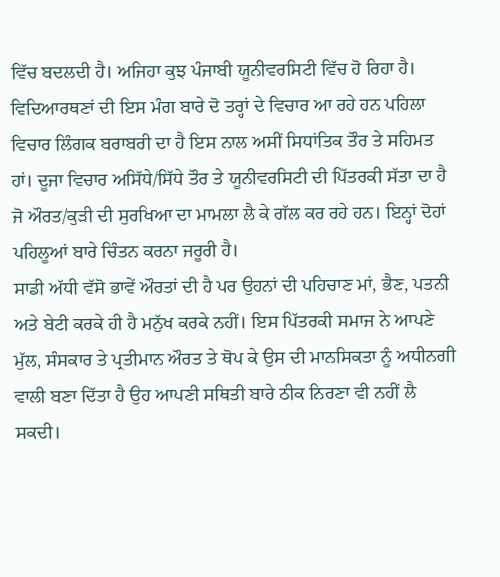ਵਿੱਚ ਬਦਲਦੀ ਹੈ। ਅਜਿਹਾ ਕੁਝ ਪੰਜਾਬੀ ਯੂਨੀਵਰਸਿਟੀ ਵਿੱਚ ਹੋ ਰਿਹਾ ਹੈ। ਵਿਦਿਆਰਥਣਾਂ ਦੀ ਇਸ ਮੰਗ ਬਾਰੇ ਦੋ ਤਰ੍ਹਾਂ ਦੇ ਵਿਚਾਰ ਆ ਰਹੇ ਹਨ ਪਹਿਲਾ ਵਿਚਾਰ ਲਿੰਗਕ ਬਰਾਬਰੀ ਦਾ ਹੈ ਇਸ ਨਾਲ ਅਸੀਂ ਸਿਧਾਂਤਿਕ ਤੌਰ ਤੇ ਸਹਿਮਤ ਹਾਂ। ਦੂਜਾ ਵਿਚਾਰ ਅਸਿੱਧੇ/ਸਿੱਧੇ ਤੌਰ ਤੇ ਯੂਨੀਵਰਸਿਟੀ ਦੀ ਪਿੱਤਰਕੀ ਸੱਤਾ ਦਾ ਹੈ ਜੋ ਔਰਤ/ਕੁੜੀ ਦੀ ਸੁਰਖਿਆ ਦਾ ਮਾਮਲਾ ਲੈ ਕੇ ਗੱਲ ਕਰ ਰਹੇ ਹਨ। ਇਨ੍ਹਾਂ ਦੋਹਾਂ ਪਹਿਲੂਆਂ ਬਾਰੇ ਚਿੰਤਨ ਕਰਨਾ ਜਰੂਰੀ ਹੈ।
ਸਾਡੀ ਅੱਧੀ ਵੱਸੋ ਭਾਵੇਂ ਔਰਤਾਂ ਦੀ ਹੈ ਪਰ ਉਹਨਾਂ ਦੀ ਪਹਿਚਾਣ ਮਾਂ, ਭੈਣ, ਪਤਨੀ ਅਤੇ ਬੇਟੀ ਕਰਕੇ ਹੀ ਹੈ ਮਨੁੱਖ ਕਰਕੇ ਨਹੀਂ। ਇਸ ਪਿੱਤਰਕੀ ਸਮਾਜ ਨੇ ਆਪਣੇ ਮੁੱਲ, ਸੰਸਕਾਰ ਤੇ ਪ੍ਰਤੀਮਾਨ ਔਰਤ ਤੇ ਥੋਪ ਕੇ ਉਸ ਦੀ ਮਾਨਸਿਕਤਾ ਨੂੰ ਅਧੀਨਗੀ ਵਾਲੀ ਬਣਾ ਦਿੱਤਾ ਹੈ ਉਹ ਆਪਣੀ ਸਥਿਤੀ ਬਾਰੇ ਠੀਕ ਨਿਰਣਾ ਵੀ ਨਹੀਂ ਲੈ ਸਕਦੀ।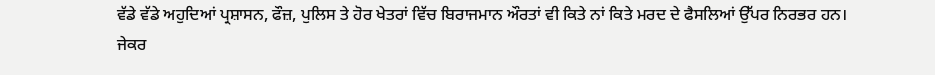ਵੱਡੇ ਵੱਡੇ ਅਹੁਦਿਆਂ ਪ੍ਰਸ਼ਾਸਨ, ਫੌਜ਼, ਪੁਲਿਸ ਤੇ ਹੋਰ ਖੇਤਰਾਂ ਵਿੱਚ ਬਿਰਾਜਮਾਨ ਔਰਤਾਂ ਵੀ ਕਿਤੇ ਨਾਂ ਕਿਤੇ ਮਰਦ ਦੇ ਫੈਸਲਿਆਂ ਉੱਪਰ ਨਿਰਭਰ ਹਨ। ਜੇਕਰ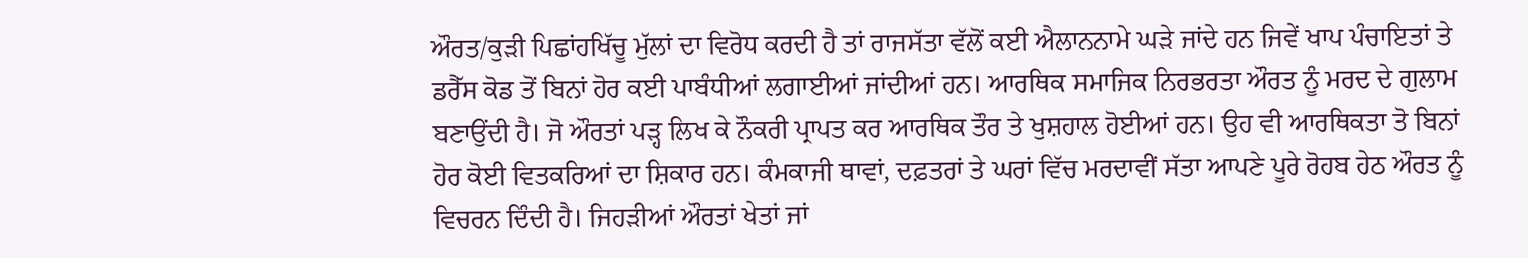ਔਰਤ/ਕੁੜੀ ਪਿਛਾਂਹਖਿੱਚੂ ਮੁੱਲਾਂ ਦਾ ਵਿਰੋਧ ਕਰਦੀ ਹੈ ਤਾਂ ਰਾਜਸੱਤਾ ਵੱਲੋਂ ਕਈ ਐਲਾਨਨਾਮੇ ਘੜੇ ਜਾਂਦੇ ਹਨ ਜਿਵੇਂ ਖਾਪ ਪੰਚਾਇਤਾਂ ਤੇ ਡਰੈੱਸ ਕੋਡ ਤੋਂ ਬਿਨਾਂ ਹੋਰ ਕਈ ਪਾਬੰਧੀਆਂ ਲਗਾਈਆਂ ਜਾਂਦੀਆਂ ਹਨ। ਆਰਥਿਕ ਸਮਾਜਿਕ ਨਿਰਭਰਤਾ ਔਰਤ ਨੂੰ ਮਰਦ ਦੇ ਗੁਲਾਮ ਬਣਾਉਂਦੀ ਹੈ। ਜੋ ਔਰਤਾਂ ਪੜ੍ਹ ਲਿਖ ਕੇ ਨੌਕਰੀ ਪ੍ਰਾਪਤ ਕਰ ਆਰਥਿਕ ਤੌਰ ਤੇ ਖੁਸ਼ਹਾਲ ਹੋਈਆਂ ਹਨ। ਉਹ ਵੀ ਆਰਥਿਕਤਾ ਤੋ ਬਿਨਾਂ ਹੋਰ ਕੋਈ ਵਿਤਕਰਿਆਂ ਦਾ ਸ਼ਿਕਾਰ ਹਨ। ਕੰਮਕਾਜੀ ਥਾਵਾਂ, ਦਫ਼ਤਰਾਂ ਤੇ ਘਰਾਂ ਵਿੱਚ ਮਰਦਾਵੀਂ ਸੱਤਾ ਆਪਣੇ ਪੂਰੇ ਰੋਹਬ ਹੇਠ ਔਰਤ ਨੂੰ ਵਿਚਰਨ ਦਿੰਦੀ ਹੈ। ਜਿਹੜੀਆਂ ਔਰਤਾਂ ਖੇਤਾਂ ਜਾਂ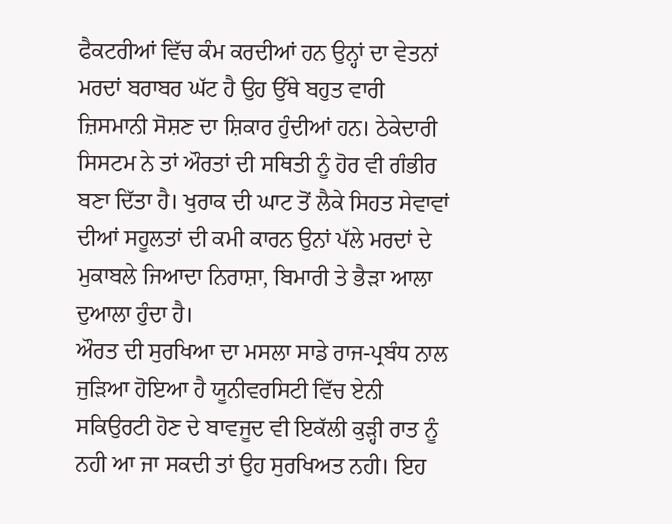ਫੈਕਟਰੀਆਂ ਵਿੱਚ ਕੰਮ ਕਰਦੀਆਂ ਹਨ ਉਨ੍ਹਾਂ ਦਾ ਵੇਤਨਾਂ ਮਰਦਾਂ ਬਰਾਬਰ ਘੱਟ ਹੈ ਉਹ ਉੱਥੇ ਬਹੁਤ ਵਾਰੀ ਜ਼ਿਸਮਾਨੀ ਸੋਸ਼ਣ ਦਾ ਸ਼ਿਕਾਰ ਹੁੰਦੀਆਂ ਹਨ। ਠੇਕੇਦਾਰੀ ਸਿਸਟਮ ਨੇ ਤਾਂ ਔਰਤਾਂ ਦੀ ਸਥਿਤੀ ਨੂੰ ਹੋਰ ਵੀ ਗੰਭੀਰ ਬਣਾ ਦਿੱਤਾ ਹੈ। ਖੁਰਾਕ ਦੀ ਘਾਟ ਤੋਂ ਲੈਕੇ ਸਿਹਤ ਸੇਵਾਵਾਂ ਦੀਆਂ ਸਹੂਲਤਾਂ ਦੀ ਕਮੀ ਕਾਰਨ ਉਨਾਂ ਪੱਲੇ ਮਰਦਾਂ ਦੇ ਮੁਕਾਬਲੇ ਜਿਆਦਾ ਨਿਰਾਸ਼ਾ, ਬਿਮਾਰੀ ਤੇ ਭੈੜਾ ਆਲਾ ਦੁਆਲਾ ਹੁੰਦਾ ਹੈ।
ਔਰਤ ਦੀ ਸੁਰਖਿਆ ਦਾ ਮਸਲਾ ਸਾਡੇ ਰਾਜ-ਪ੍ਰਬੰਧ ਨਾਲ ਜੁੜਿਆ ਹੋਇਆ ਹੈ ਯੂਨੀਵਰਸਿਟੀ ਵਿੱਚ ਏਨੀ ਸਕਿਉਰਟੀ ਹੋਣ ਦੇ ਬਾਵਜੂਦ ਵੀ ਇਕੱਲੀ ਕੁੜ੍ਹੀ ਰਾਤ ਨੂੰ ਨਹੀ ਆ ਜਾ ਸਕਦੀ ਤਾਂ ਉਹ ਸੁਰਖਿਅਤ ਨਹੀ। ਇਹ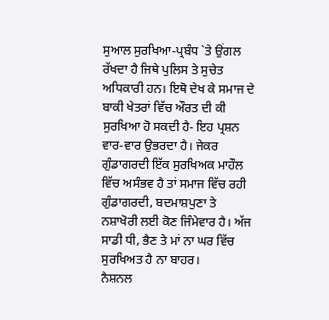ਸੁਆਲ ਸੁਰਖਿਆ-ਪ੍ਰਬੰਧ `ਤੇ ਉਂਗਲ ਰੱਖਦਾ ਹੈ ਜਿਥੇ ਪੁਲਿਸ ਤੇ ਸੁਚੇਤ ਅਧਿਕਾਰੀ ਹਨ। ਇਥੋ ਦੇਖ ਕੇ ਸਮਾਜ ਦੇ ਬਾਕੀ ਖੇਤਰਾਂ ਵਿੱਚ ਔਰਤ ਦੀ ਕੀ ਸੁਰਖਿਆ ਹੋ ਸਕਦੀ ਹੈ- ਇਹ ਪ੍ਰਸ਼ਨ ਵਾਰ-ਵਾਰ ਉਭਰਦਾ ਹੈ। ਜੇਕਰ ਗੁੰਡਾਗਰਦੀ ਇੱਕ ਸੁਰਖਿਅਕ ਮਾਹੌਲ ਵਿੱਚ ਅਸੰਭਵ ਹੈ ਤਾਂ ਸਮਾਜ ਵਿੱਚ ਰਹੀ ਗੁੰਡਾਗਰਦੀ, ਬਦਮਾਸ਼ਪੁਣਾ ਤੇ ਨਸ਼ਾਖੋਰੀ ਲਈ ਕੋਣ ਜਿੰਮੇਵਾਰ ਹੈ। ਅੱਜ ਸਾਡੀ ਧੀ, ਭੈਣ ਤੇ ਮਾਂ ਨਾ ਘਰ ਵਿੱਚ ਸੁਰਖਿਅਤ ਹੈ ਨਾ ਬਾਹਰ।
ਨੈਸ਼ਨਲ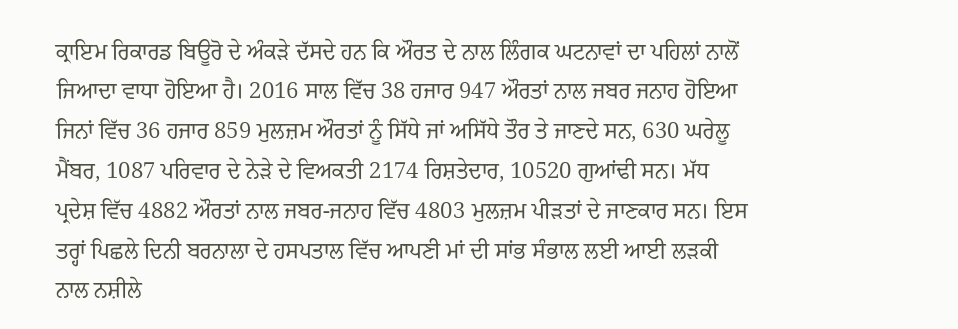ਕ੍ਰਾਇਮ ਰਿਕਾਰਡ ਬਿਊਰੋ ਦੇ ਅੰਕੜੇ ਦੱਸਦੇ ਹਨ ਕਿ ਔਰਤ ਦੇ ਨਾਲ ਲਿੰਗਕ ਘਟਨਾਵਾਂ ਦਾ ਪਹਿਲਾਂ ਨਾਲੋਂ ਜਿਆਦਾ ਵਾਧਾ ਹੋਇਆ ਹੈ। 2016 ਸਾਲ ਵਿੱਚ 38 ਹਜਾਰ 947 ਔਰਤਾਂ ਨਾਲ ਜਬਰ ਜਨਾਹ ਹੋਇਆ ਜਿਨਾਂ ਵਿੱਚ 36 ਹਜਾਰ 859 ਮੁਲਜ਼ਮ ਔਰਤਾਂ ਨੂੰ ਸਿੱਧੇ ਜਾਂ ਅਸਿੱਧੇ ਤੌਰ ਤੇ ਜਾਣਦੇ ਸਨ, 630 ਘਰੇਲੂ ਮੈਂਬਰ, 1087 ਪਰਿਵਾਰ ਦੇ ਨੇੜੇ ਦੇ ਵਿਅਕਤੀ 2174 ਰਿਸ਼ਤੇਦਾਰ, 10520 ਗੁਆਂਢੀ ਸਨ। ਮੱਧ ਪ੍ਰਦੇਸ਼ ਵਿੱਚ 4882 ਔਰਤਾਂ ਨਾਲ ਜਬਰ-ਜਨਾਹ ਵਿੱਚ 4803 ਮੁਲਜ਼ਮ ਪੀੜਤਾਂ ਦੇ ਜਾਣਕਾਰ ਸਨ। ਇਸ ਤਰ੍ਹਾਂ ਪਿਛਲੇ ਦਿਨੀ ਬਰਨਾਲਾ ਦੇ ਹਸਪਤਾਲ ਵਿੱਚ ਆਪਣੀ ਮਾਂ ਦੀ ਸਾਂਭ ਸੰਭਾਲ ਲਈ ਆਈ ਲੜਕੀ ਨਾਲ ਨਸ਼ੀਲੇ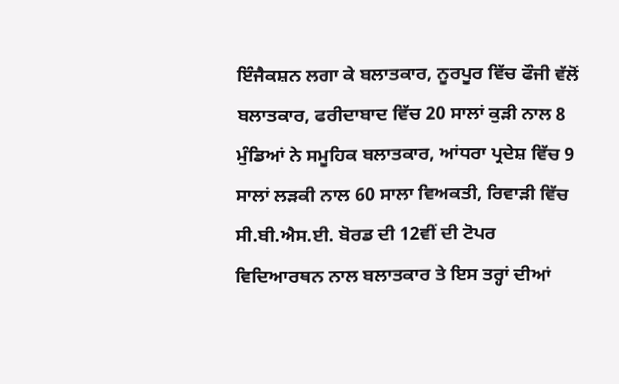ਇੰਜੈਕਸ਼ਨ ਲਗਾ ਕੇ ਬਲਾਤਕਾਰ, ਨੂਰਪੂਰ ਵਿੱਚ ਫੌਜੀ ਵੱਲੋਂ ਬਲਾਤਕਾਰ, ਫਰੀਦਾਬਾਦ ਵਿੱਚ 20 ਸਾਲਾਂ ਕੁੜੀ ਨਾਲ 8 ਮੁੰਡਿਆਂ ਨੇ ਸਮੂਹਿਕ ਬਲਾਤਕਾਰ, ਆਂਧਰਾ ਪ੍ਰਦੇਸ਼ ਵਿੱਚ 9 ਸਾਲਾਂ ਲੜਕੀ ਨਾਲ 60 ਸਾਲਾ ਵਿਅਕਤੀ, ਰਿਵਾੜੀ ਵਿੱਚ ਸੀ.ਬੀ.ਐਸ.ਈ. ਬੋਰਡ ਦੀ 12ਵੀਂ ਦੀ ਟੋਪਰ ਵਿਦਿਆਰਥਨ ਨਾਲ ਬਲਾਤਕਾਰ ਤੇ ਇਸ ਤਰ੍ਹਾਂ ਦੀਆਂ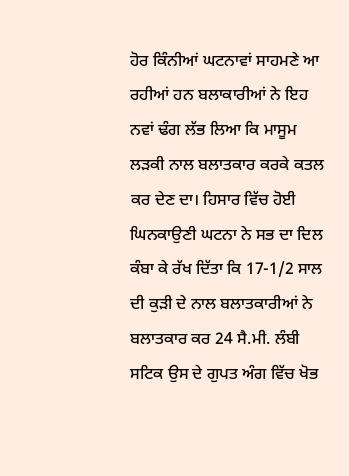ਹੋਰ ਕਿੰਨੀਆਂ ਘਟਨਾਵਾਂ ਸਾਹਮਣੇ ਆ ਰਹੀਆਂ ਹਨ ਬਲਾਕਾਰੀਆਂ ਨੇ ਇਹ ਨਵਾਂ ਢੰਗ ਲੱਭ ਲਿਆ ਕਿ ਮਾਸੂਮ ਲੜਕੀ ਨਾਲ ਬਲਾਤਕਾਰ ਕਰਕੇ ਕਤਲ ਕਰ ਦੇਣ ਦਾ। ਹਿਸਾਰ ਵਿੱਚ ਹੋਈ ਘਿਨਕਾਉਣੀ ਘਟਨਾ ਨੇ ਸਭ ਦਾ ਦਿਲ ਕੰਬਾ ਕੇ ਰੱਖ ਦਿੱਤਾ ਕਿ 17-1/2 ਸਾਲ ਦੀ ਕੁੜੀ ਦੇ ਨਾਲ ਬਲਾਤਕਾਰੀਆਂ ਨੇ ਬਲਾਤਕਾਰ ਕਰ 24 ਸੈ.ਮੀ. ਲੰਬੀ ਸਟਿਕ ਉਸ ਦੇ ਗੁਪਤ ਅੰਗ ਵਿੱਚ ਖੋਭ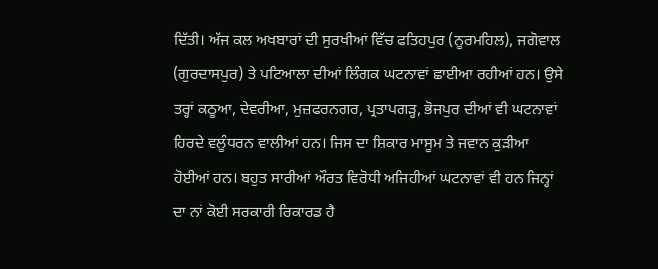ਦਿੱਤੀ। ਅੱਜ ਕਲ ਅਖਬਾਰਾਂ ਦੀ ਸੁਰਖੀਆਂ ਵਿੱਚ ਫਤਿਹਪੁਰ (ਨੂਰਮਹਿਲ), ਜਗੋਵਾਲ (ਗੁਰਦਾਸਪੁਰ) ਤੇ ਪਟਿਆਲਾ ਦੀਆਂ ਲਿੰਗਕ ਘਟਨਾਵਾਂ ਛਾਈਆ ਰਹੀਆਂ ਹਨ। ਉਸੇ ਤਰ੍ਹਾਂ ਕਠੂਆ, ਦੇਵਰੀਆ, ਮੁਜ਼ਫਰਨਗਰ, ਪ੍ਰਤਾਪਗੜ੍ਹ, ਭੋਜਪੁਰ ਦੀਆਂ ਵੀ ਘਟਨਾਵਾਂ ਹਿਰਦੇ ਵਲੂੰਧਰਨ ਵਾਲੀਆਂ ਹਨ। ਜਿਸ ਦਾ ਸ਼ਿਕਾਰ ਮਾਸੂਮ ਤੇ ਜਵਾਨ ਕੁੜੀਆ ਹੋਈਆਂ ਹਨ। ਬਹੁਤ ਸਾਰੀਆਂ ਔਰਤ ਵਿਰੋਧੀ ਅਜਿਹੀਆਂ ਘਟਨਾਵਾਂ ਵੀ ਹਨ ਜਿਨ੍ਹਾਂ ਦਾ ਨਾਂ ਕੋਈ ਸਰਕਾਰੀ ਰਿਕਾਰਡ ਹੈ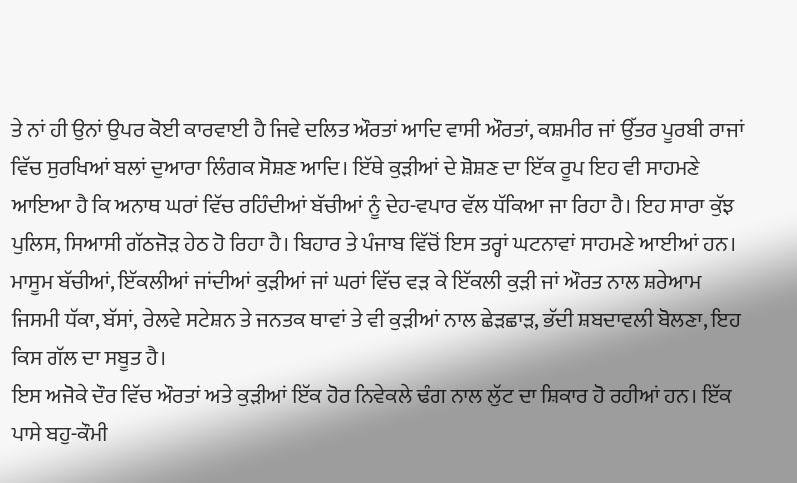ਤੇ ਨਾਂ ਹੀ ਉਨਾਂ ਉਪਰ ਕੋਈ ਕਾਰਵਾਈ ਹੈ ਜਿਵੇ ਦਲਿਤ ਔਰਤਾਂ ਆਦਿ ਵਾਸੀ ਔਰਤਾਂ, ਕਸ਼ਮੀਰ ਜਾਂ ਉੱਤਰ ਪੂਰਬੀ ਰਾਜਾਂ ਵਿੱਚ ਸੁਰਖਿਆਂ ਬਲਾਂ ਦੁਆਰਾ ਲਿੰਗਕ ਸੋਸ਼ਣ ਆਦਿ। ਇੱਥੇ ਕੁੜੀਆਂ ਦੇ ਸ਼ੋਸ਼ਣ ਦਾ ਇੱਕ ਰੂਪ ਇਹ ਵੀ ਸਾਹਮਣੇ ਆਇਆ ਹੈ ਕਿ ਅਨਾਥ ਘਰਾਂ ਵਿੱਚ ਰਹਿੰਦੀਆਂ ਬੱਚੀਆਂ ਨੂੰ ਦੇਹ-ਵਪਾਰ ਵੱਲ ਧੱਕਿਆ ਜਾ ਰਿਹਾ ਹੈ। ਇਹ ਸਾਰਾ ਕੁੱਝ ਪੁਲਿਸ, ਸਿਆਸੀ ਗੱਠਜੋੜ ਹੇਠ ਹੋ ਰਿਹਾ ਹੈ। ਬਿਹਾਰ ਤੇ ਪੰਜਾਬ ਵਿੱਚੋਂ ਇਸ ਤਰ੍ਹਾਂ ਘਟਨਾਵਾਂ ਸਾਹਮਣੇ ਆਈਆਂ ਹਨ। ਮਾਸੂਮ ਬੱਚੀਆਂ, ਇੱਕਲੀਆਂ ਜਾਂਦੀਆਂ ਕੁੜੀਆਂ ਜਾਂ ਘਰਾਂ ਵਿੱਚ ਵੜ ਕੇ ਇੱਕਲੀ ਕੁੜੀ ਜਾਂ ਔਰਤ ਨਾਲ ਸ਼ਰੇਆਮ ਜਿਸਮੀ ਧੱਕਾ, ਬੱਸਾਂ, ਰੇਲਵੇ ਸਟੇਸ਼ਨ ਤੇ ਜਨਤਕ ਥਾਵਾਂ ਤੇ ਵੀ ਕੁੜੀਆਂ ਨਾਲ ਛੇੜਛਾੜ, ਭੱਦੀ ਸ਼ਬਦਾਵਲੀ ਬੋਲਣਾ, ਇਹ ਕਿਸ ਗੱਲ ਦਾ ਸਬੂਤ ਹੈ।
ਇਸ ਅਜੋਕੇ ਦੌਰ ਵਿੱਚ ਔਰਤਾਂ ਅਤੇ ਕੁੜੀਆਂ ਇੱਕ ਹੋਰ ਨਿਵੇਕਲੇ ਢੰਗ ਨਾਲ ਲੁੱਟ ਦਾ ਸ਼ਿਕਾਰ ਹੋ ਰਹੀਆਂ ਹਨ। ਇੱਕ ਪਾਸੇ ਬਹੁ-ਕੌਮੀ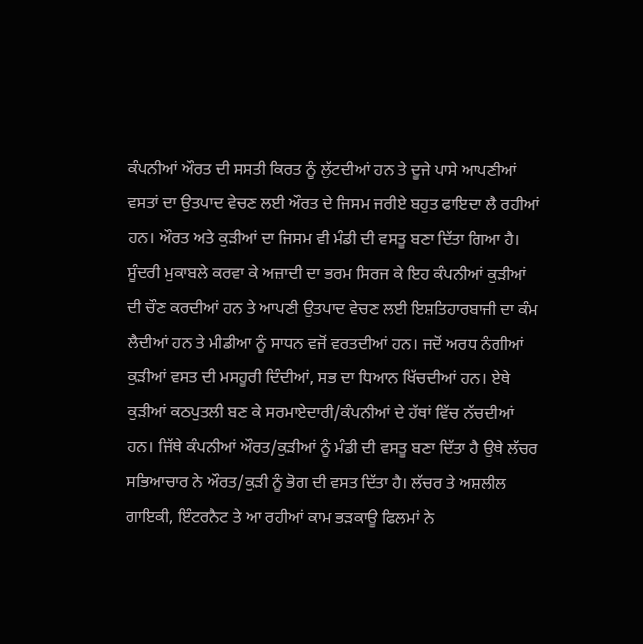ਕੰਪਨੀਆਂ ਔਰਤ ਦੀ ਸਸਤੀ ਕਿਰਤ ਨੂੰ ਲੁੱਟਦੀਆਂ ਹਨ ਤੇ ਦੂਜੇ ਪਾਸੇ ਆਪਣੀਆਂ ਵਸਤਾਂ ਦਾ ਉਤਪਾਦ ਵੇਚਣ ਲਈ ਔਰਤ ਦੇ ਜਿਸਮ ਜਰੀਏ ਬਹੁਤ ਫਾਇਦਾ ਲੈ ਰਹੀਆਂ ਹਨ। ਔਰਤ ਅਤੇ ਕੁੜੀਆਂ ਦਾ ਜਿਸਮ ਵੀ ਮੰਡੀ ਦੀ ਵਸਤੂ ਬਣਾ ਦਿੱਤਾ ਗਿਆ ਹੈ। ਸੂੰਦਰੀ ਮੁਕਾਬਲੇ ਕਰਵਾ ਕੇ ਅਜ਼ਾਦੀ ਦਾ ਭਰਮ ਸਿਰਜ ਕੇ ਇਹ ਕੰਪਨੀਆਂ ਕੁੜੀਆਂ ਦੀ ਚੌਣ ਕਰਦੀਆਂ ਹਨ ਤੇ ਆਪਣੀ ਉਤਪਾਦ ਵੇਚਣ ਲਈ ਇਸ਼ਤਿਹਾਰਬਾਜੀ ਦਾ ਕੰਮ ਲੈਦੀਆਂ ਹਨ ਤੇ ਮੀਡੀਆ ਨੂੰ ਸਾਧਨ ਵਜੋਂ ਵਰਤਦੀਆਂ ਹਨ। ਜਦੋਂ ਅਰਧ ਨੰਗੀਆਂ ਕੁੜੀਆਂ ਵਸਤ ਦੀ ਮਸਹੂਰੀ ਦਿੰਦੀਆਂ, ਸਭ ਦਾ ਧਿਆਨ ਖਿੱਚਦੀਆਂ ਹਨ। ਏਥੇ ਕੁੜੀਆਂ ਕਠਪੁਤਲੀ ਬਣ ਕੇ ਸਰਮਾਏਦਾਰੀ/ਕੰਪਨੀਆਂ ਦੇ ਹੱਥਾਂ ਵਿੱਚ ਨੱਚਦੀਆਂ ਹਨ। ਜਿੱਥੇ ਕੰਪਨੀਆਂ ਔਰਤ/ਕੁੜੀਆਂ ਨੂੰ ਮੰਡੀ ਦੀ ਵਸਤੂ ਬਣਾ ਦਿੱਤਾ ਹੈ ਉਥੇ ਲੱਚਰ ਸਭਿਆਚਾਰ ਨੇ ਔਰਤ/ਕੁੜੀ ਨੂੰ ਭੋਗ ਦੀ ਵਸਤ ਦਿੱਤਾ ਹੈ। ਲੱਚਰ ਤੇ ਅਸ਼ਲੀਲ ਗਾਇਕੀ, ਇੰਟਰਨੈਟ ਤੇ ਆ ਰਹੀਆਂ ਕਾਮ ਭੜਕਾਊ ਫਿਲਮਾਂ ਨੇ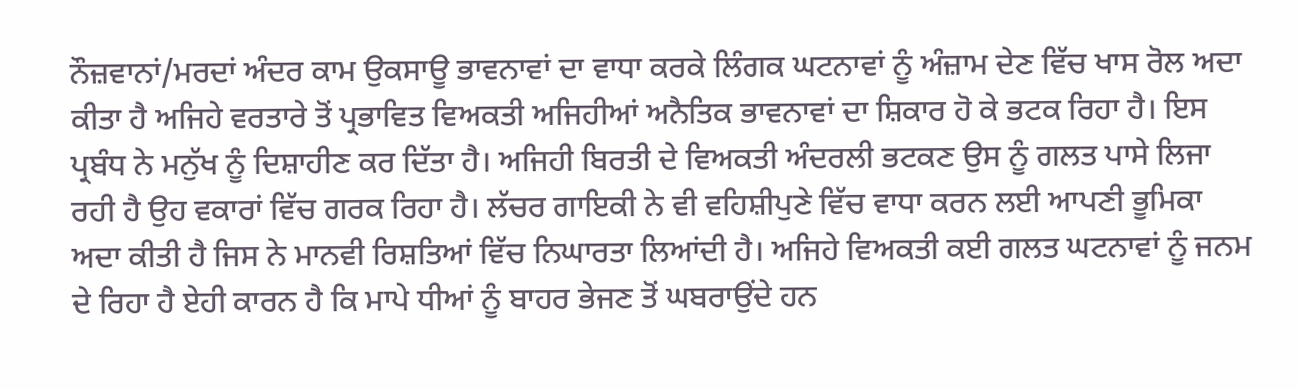ਨੌਜ਼ਵਾਨਾਂ/ਮਰਦਾਂ ਅੰਦਰ ਕਾਮ ਉਕਸਾਊ ਭਾਵਨਾਵਾਂ ਦਾ ਵਾਧਾ ਕਰਕੇ ਲਿੰਗਕ ਘਟਨਾਵਾਂ ਨੂੰ ਅੰਜ਼ਾਮ ਦੇਣ ਵਿੱਚ ਖਾਸ ਰੋਲ ਅਦਾ ਕੀਤਾ ਹੈ ਅਜਿਹੇ ਵਰਤਾਰੇ ਤੋਂ ਪ੍ਰਭਾਵਿਤ ਵਿਅਕਤੀ ਅਜਿਹੀਆਂ ਅਨੈਤਿਕ ਭਾਵਨਾਵਾਂ ਦਾ ਸ਼ਿਕਾਰ ਹੋ ਕੇ ਭਟਕ ਰਿਹਾ ਹੈ। ਇਸ ਪ੍ਰਬੰਧ ਨੇ ਮਨੁੱਖ ਨੂੰ ਦਿਸ਼ਾਹੀਣ ਕਰ ਦਿੱਤਾ ਹੈ। ਅਜਿਹੀ ਬਿਰਤੀ ਦੇ ਵਿਅਕਤੀ ਅੰਦਰਲੀ ਭਟਕਣ ਉਸ ਨੂੰ ਗਲਤ ਪਾਸੇ ਲਿਜਾ ਰਹੀ ਹੈ ਉਹ ਵਕਾਰਾਂ ਵਿੱਚ ਗਰਕ ਰਿਹਾ ਹੈ। ਲੱਚਰ ਗਾਇਕੀ ਨੇ ਵੀ ਵਹਿਸ਼ੀਪੁਣੇ ਵਿੱਚ ਵਾਧਾ ਕਰਨ ਲਈ ਆਪਣੀ ਭੂਮਿਕਾ ਅਦਾ ਕੀਤੀ ਹੈ ਜਿਸ ਨੇ ਮਾਨਵੀ ਰਿਸ਼ਤਿਆਂ ਵਿੱਚ ਨਿਘਾਰਤਾ ਲਿਆਂਦੀ ਹੈ। ਅਜਿਹੇ ਵਿਅਕਤੀ ਕਈ ਗਲਤ ਘਟਨਾਵਾਂ ਨੂੰ ਜਨਮ ਦੇ ਰਿਹਾ ਹੈ ਏਹੀ ਕਾਰਨ ਹੈ ਕਿ ਮਾਪੇ ਧੀਆਂ ਨੂੰ ਬਾਹਰ ਭੇਜਣ ਤੋਂ ਘਬਰਾਉਂਦੇ ਹਨ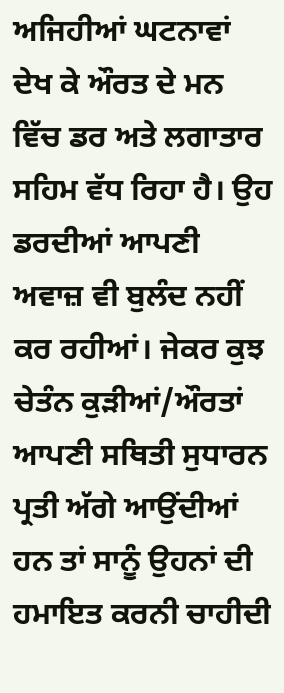ਅਜਿਹੀਆਂ ਘਟਨਾਵਾਂ ਦੇਖ ਕੇ ਔਰਤ ਦੇ ਮਨ ਵਿੱਚ ਡਰ ਅਤੇ ਲਗਾਤਾਰ ਸਹਿਮ ਵੱਧ ਰਿਹਾ ਹੈ। ਉਹ ਡਰਦੀਆਂ ਆਪਣੀ ਅਵਾਜ਼ ਵੀ ਬੁਲੰਦ ਨਹੀਂ ਕਰ ਰਹੀਆਂ। ਜੇਕਰ ਕੁਝ ਚੇਤੰਨ ਕੁੜੀਆਂ/ਔਰਤਾਂ ਆਪਣੀ ਸਥਿਤੀ ਸੁਧਾਰਨ ਪ੍ਰਤੀ ਅੱਗੇ ਆਉਂਦੀਆਂ ਹਨ ਤਾਂ ਸਾਨੂੰ ਉਹਨਾਂ ਦੀ ਹਮਾਇਤ ਕਰਨੀ ਚਾਹੀਦੀ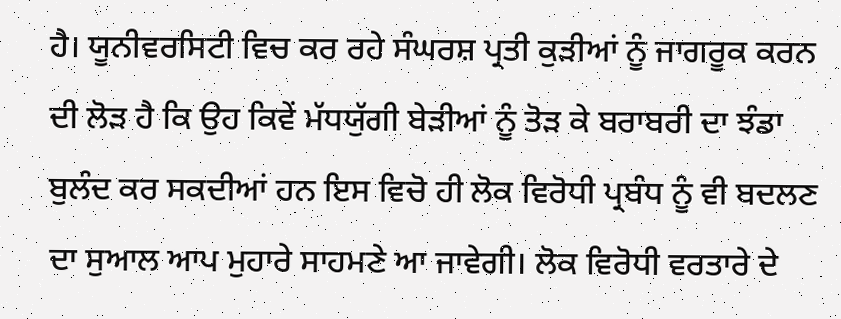ਹੈ। ਯੂਨੀਵਰਸਿਟੀ ਵਿਚ ਕਰ ਰਹੇ ਸੰਘਰਸ਼ ਪ੍ਰਤੀ ਕੁੜੀਆਂ ਨੂੰ ਜਾਗਰੂਕ ਕਰਨ ਦੀ ਲੋੜ ਹੈ ਕਿ ਉਹ ਕਿਵੇਂ ਮੱਧਯੁੱਗੀ ਬੇੜੀਆਂ ਨੂੰ ਤੋੜ ਕੇ ਬਰਾਬਰੀ ਦਾ ਝੰਡਾ ਬੁਲੰਦ ਕਰ ਸਕਦੀਆਂ ਹਨ ਇਸ ਵਿਚੋ ਹੀ ਲੋਕ ਵਿਰੋਧੀ ਪ੍ਰਬੰਧ ਨੂੰ ਵੀ ਬਦਲਣ ਦਾ ਸੁਆਲ ਆਪ ਮੁਹਾਰੇ ਸਾਹਮਣੇ ਆ ਜਾਵੇਗੀ। ਲੋਕ ਵਿਰੋਧੀ ਵਰਤਾਰੇ ਦੇ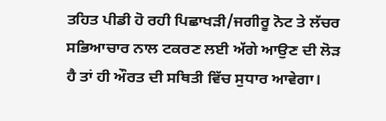ਤਹਿਤ ਪੀਡੀ ਹੋ ਰਹੀ ਪਿਛਾਖੜੀ/ਜਗੀਰੂ ਨੋਟ ਤੇ ਲੱਚਰ ਸਭਿਆਚਾਰ ਨਾਲ ਟਕਰਣ ਲਈ ਅੱਗੇ ਆਉਣ ਦੀ ਲੋੜ ਹੈ ਤਾਂ ਹੀ ਔਰਤ ਦੀ ਸਥਿਤੀ ਵਿੱਚ ਸੁਧਾਰ ਆਵੇਗਾ।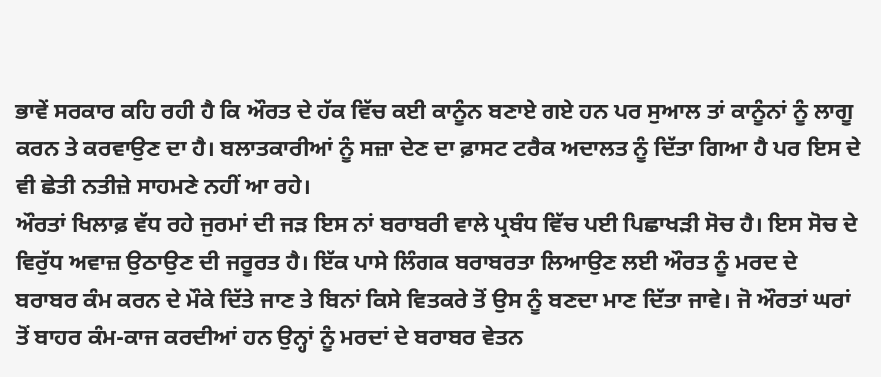ਭਾਵੇਂ ਸਰਕਾਰ ਕਹਿ ਰਹੀ ਹੈ ਕਿ ਔਰਤ ਦੇ ਹੱਕ ਵਿੱਚ ਕਈ ਕਾਨੂੰਨ ਬਣਾਏ ਗਏ ਹਨ ਪਰ ਸੁਆਲ ਤਾਂ ਕਾਨੂੰਨਾਂ ਨੂੰ ਲਾਗੂ ਕਰਨ ਤੇ ਕਰਵਾਉਣ ਦਾ ਹੈ। ਬਲਾਤਕਾਰੀਆਂ ਨੂੰ ਸਜ਼ਾ ਦੇਣ ਦਾ ਫ਼ਾਸਟ ਟਰੈਕ ਅਦਾਲਤ ਨੂੰ ਦਿੱਤਾ ਗਿਆ ਹੈ ਪਰ ਇਸ ਦੇ ਵੀ ਛੇਤੀ ਨਤੀਜ਼ੇ ਸਾਹਮਣੇ ਨਹੀਂ ਆ ਰਹੇ।
ਔਰਤਾਂ ਖਿਲਾਫ਼ ਵੱਧ ਰਹੇ ਜੁਰਮਾਂ ਦੀ ਜੜ ਇਸ ਨਾਂ ਬਰਾਬਰੀ ਵਾਲੇ ਪ੍ਰਬੰਧ ਵਿੱਚ ਪਈ ਪਿਛਾਖੜੀ ਸੋਚ ਹੈ। ਇਸ ਸੋਚ ਦੇ ਵਿਰੁੱਧ ਅਵਾਜ਼ ਉਠਾਉਣ ਦੀ ਜਰੂਰਤ ਹੈ। ਇੱਕ ਪਾਸੇ ਲਿੰਗਕ ਬਰਾਬਰਤਾ ਲਿਆਉਣ ਲਈ ਔਰਤ ਨੂੰ ਮਰਦ ਦੇ ਬਰਾਬਰ ਕੰਮ ਕਰਨ ਦੇ ਮੌਕੇ ਦਿੱਤੇ ਜਾਣ ਤੇ ਬਿਨਾਂ ਕਿਸੇ ਵਿਤਕਰੇ ਤੋਂ ਉਸ ਨੂੰ ਬਣਦਾ ਮਾਣ ਦਿੱਤਾ ਜਾਵੇ। ਜੋ ਔਰਤਾਂ ਘਰਾਂ ਤੋਂ ਬਾਹਰ ਕੰਮ-ਕਾਜ ਕਰਦੀਆਂ ਹਨ ਉਨ੍ਹਾਂ ਨੂੰ ਮਰਦਾਂ ਦੇ ਬਰਾਬਰ ਵੇਤਨ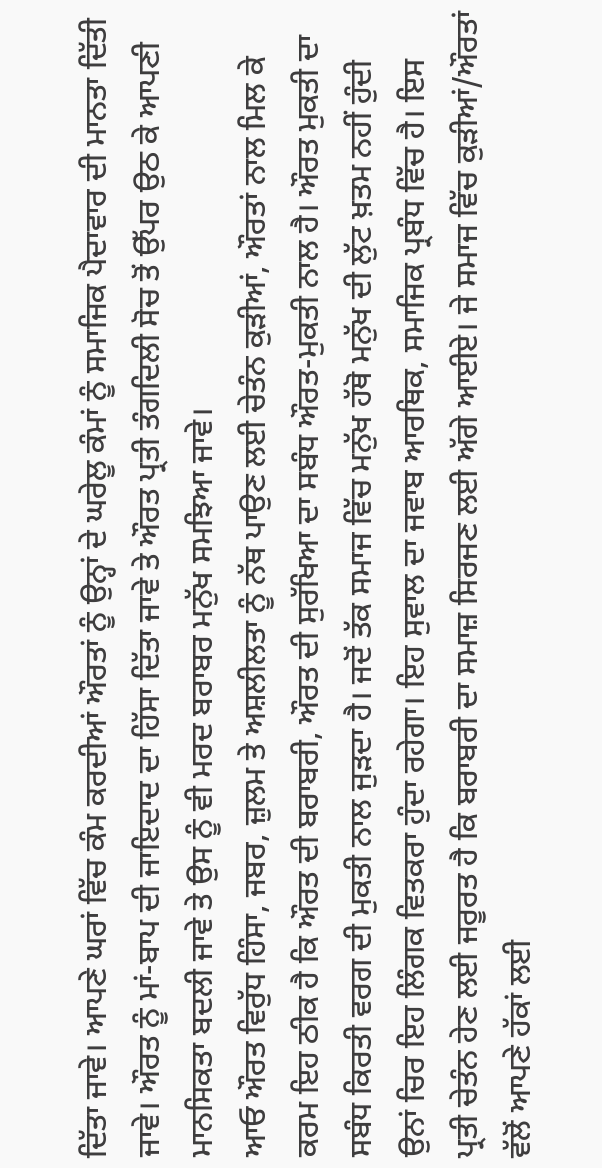ਦਿੱਤਾ ਜਾਵੇ। ਆਪਣੇ ਘਰਾਂ ਵਿੱਚ ਕੰਮ ਕਰਦੀਆਂ ਔਰਤਾਂ ਨੂੰ ਉਨ੍ਹਾਂ ਦੇ ਘਰੇਲੂ ਕੰਮਾਂ ਨੂੰ ਸਮਾਜਿਕ ਪੈਦਾਵਾਰ ਦੀ ਮਾਨਤਾ ਦਿੱਤੀ ਜਾਵੇ। ਔਰਤ ਨੂੰ ਮਾਂ-ਬਾਪ ਦੀ ਜਾਇਦਾਦ ਦਾ ਹਿੱਸਾ ਦਿੱਤਾ ਜਾਵੇ ਤੇ ਔਰਤ ਪ੍ਰਤੀ ਤੰਗਦਿਲੀ ਸੋਚ ਤੋਂ ਉੱਪਰ ਉਠ ਕੇ ਆਪਣੀ ਮਾਨਸਿਕਤਾ ਬਦਲੀ ਜਾਵੇ ਤੇ ਉਸ ਨੂੰ ਵੀ ਮਰਦ ਬਰਾਬਰ ਮਨੁੱਖ ਸਮਝਿਆ ਜਾਵੇ।
ਆਓ ਔਰਤ ਵਿਰੁੱਧ ਹਿੰਸਾ, ਜਬਰ, ਜ਼ੁਲਮ ਤੇ ਅਸ਼ਲੀਲਤਾ ਨੂੰ ਨੱਥ ਪਾਉਣ ਲਈ ਚੇਤੰਨ ਕੁੜੀਆਂ, ਔਰਤਾਂ ਨਾਲ ਮਿਲ ਕੇ ਕਰਮ ਇਹ ਠੀਕ ਹੈ ਕਿ ਔਰਤ ਦੀ ਬਰਾਬਰੀ, ਔਰਤ ਦੀ ਸੁਰੱਖਿਆ ਦਾ ਸਬੰਧ ਔਰਤ-ਮੁਕਤੀ ਨਾਲ ਹੈ। ਔਰਤ ਮੁਕਤੀ ਦਾ ਸਬੰਧ ਕਿਰਤੀ ਵਰਗ ਦੀ ਮੁਕਤੀ ਨਾਲ ਜੁੜਦਾ ਹੈ। ਜਦੋਂ ਤੱਕ ਸਮਾਜ ਵਿੱਚ ਮਨੁੱਖ ਹੱਥੋ ਮਨੁੱਖ ਦੀ ਲੁੱਟ ਖ਼ਤਮ ਨਹੀਂ ਹੁੰਦੀ ਉਨਾਂ ਚਿਰ ਇਹ ਲਿੰਗਕ ਵਿਤਕਰਾ ਹੁੰਦਾ ਰਹੇਗਾ। ਇਹ ਸੁਵਾਲ ਦਾ ਜਵਾਬ ਆਰਥਿਕ, ਸਮਾਜਿਕ ਪ੍ਰਬੰਧ ਵਿੱਚ ਹੈ। ਇਸ ਪ੍ਰਤੀ ਚੇਤੰਨ ਹੇਣ ਲਈ ਜਰੂਰਤ ਹੈ ਕਿ ਬਰਾਬਰੀ ਦਾ ਸਮਾਜ਼ ਸਿਰਜਣ ਲਈ ਅੱਗੇ ਆਈਏ। ਜੇ ਸਮਾਜ ਵਿੱਚ ਕੁੜੀਆਂ/ਔਰਤਾਂ ਵੱਲੋਂ ਆਪਣੇ ਹੱਕਾਂ ਲਈ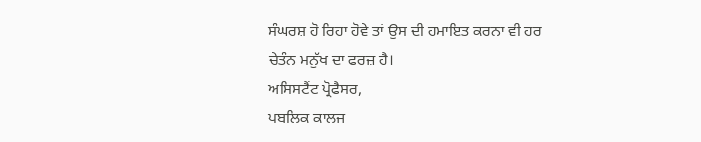ਸੰਘਰਸ਼ ਹੋ ਰਿਹਾ ਹੋਵੇ ਤਾਂ ਉਸ ਦੀ ਹਮਾਇਤ ਕਰਨਾ ਵੀ ਹਰ ਚੇਤੰਨ ਮਨੁੱਖ ਦਾ ਫਰਜ਼ ਹੈ।
ਅਸਿਸਟੈਂਟ ਪ੍ਰੋਫੈਸਰ,
ਪਬਲਿਕ ਕਾਲਜ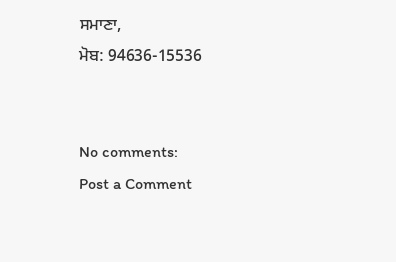ਸਮਾਣਾ,
ਮੋਬ: 94636-15536


No comments:
Post a Comment